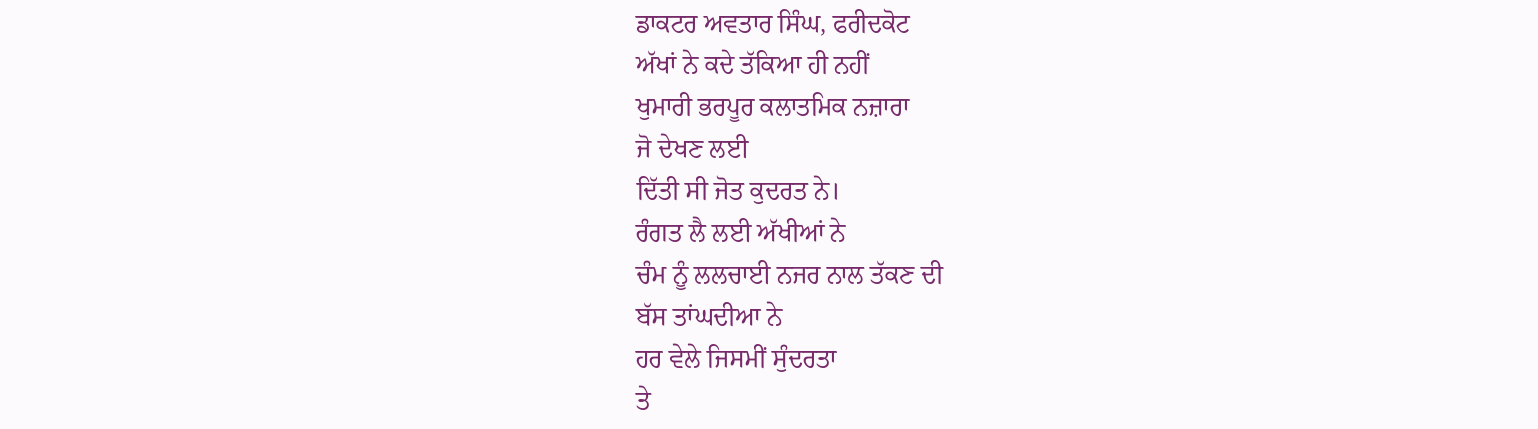ਡਾਕਟਰ ਅਵਤਾਰ ਸਿੰਘ, ਫਰੀਦਕੋਟ
ਅੱਖਾਂ ਨੇ ਕਦੇ ਤੱਕਿਆ ਹੀ ਨਹੀਂ
ਖੁਮਾਰੀ ਭਰਪੂਰ ਕਲਾਤਮਿਕ ਨਜ਼ਾਰਾ
ਜੋ ਦੇਖਣ ਲਈ
ਦਿੱਤੀ ਸੀ ਜੋਤ ਕੁਦਰਤ ਨੇ।
ਰੰਗਤ ਲੈ ਲਈ ਅੱਖੀਆਂ ਨੇ
ਚੰਮ ਨੂੰ ਲਲਚਾਈ ਨਜਰ ਨਾਲ ਤੱਕਣ ਦੀ
ਬੱਸ ਤਾਂਘਦੀਆ ਨੇ
ਹਰ ਵੇਲੇ ਜਿਸਮੀਂ ਸੁੰਦਰਤਾ
ਤੇ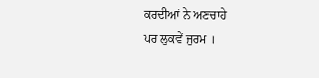ਕਰਦੀਆਂ ਨੇ ਅਣਚਾਹੇ
ਪਰ ਲੁਕਵੇਂ ਜੁਰਮ ।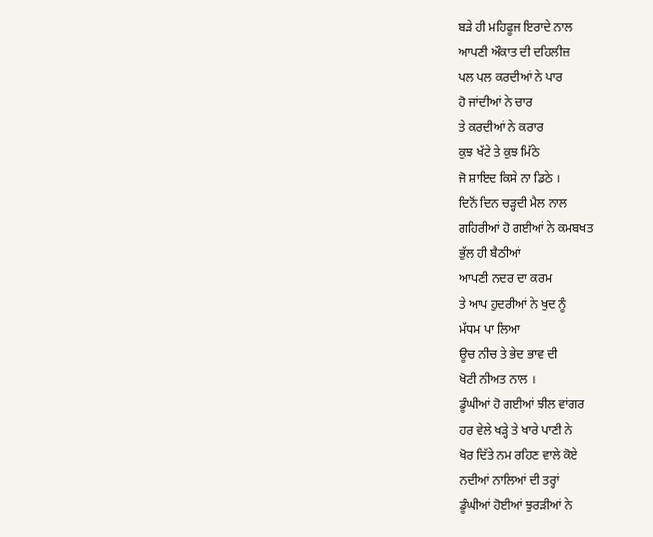ਬੜੇ ਹੀ ਮਹਿਫੂਜ ਇਰਾਦੇ ਨਾਲ
ਆਪਣੀ ਔਕਾਤ ਦੀ ਦਹਿਲੀਜ਼
ਪਲ ਪਲ ਕਰਦੀਆਂ ਨੇ ਪਾਰ
ਹੋ ਜਾਂਦੀਆਂ ਨੇ ਚਾਰ
ਤੇ ਕਰਦੀਆਂ ਨੇ ਕਰਾਰ
ਕੁਝ ਖੱਟੇ ਤੇ ਕੁਝ ਮਿੱਠੇ
ਜੋ ਸ਼ਾਇਦ ਕਿਸੇ ਨਾ ਡਿਠੇ ।
ਦਿਨੋਂ ਦਿਨ ਚੜ੍ਹਦੀ ਮੈਲ ਨਾਲ
ਗਹਿਰੀਆਂ ਹੋ ਗਈਆਂ ਨੇ ਕਮਬਖਤ
ਭੁੱਲ ਹੀ ਬੈਠੀਆਂ
ਆਪਣੀ ਨਦਰ ਦਾ ਕਰਮ
ਤੇ ਆਪ ਹੁਦਰੀਆਂ ਨੇ ਖੁਦ ਨੂੰ
ਮੱਧਮ ਪਾ ਲਿਆ
ਊਚ ਨੀਚ ਤੇ ਭੇਦ ਭਾਵ ਦੀ
ਖੋਟੀ ਨੀਅਤ ਨਾਲ ।
ਡੂੰਘੀਆਂ ਹੋ ਗਈਆਂ ਝੀਲ ਵਾਂਗਰ
ਹਰ ਵੇਲੇ ਖੜ੍ਹੇ ਤੇ ਖਾਰੇ ਪਾਣੀ ਨੇ
ਖੋਰ ਦਿੱਤੇ ਨਮ ਰਹਿਣ ਵਾਲੇ ਕੋਏ
ਨਦੀਆਂ ਨਾਲਿਆਂ ਦੀ ਤਰ੍ਹਾਂ
ਡੂੰਘੀਆਂ ਹੋਈਆਂ ਝੁਰੜੀਆਂ ਨੇ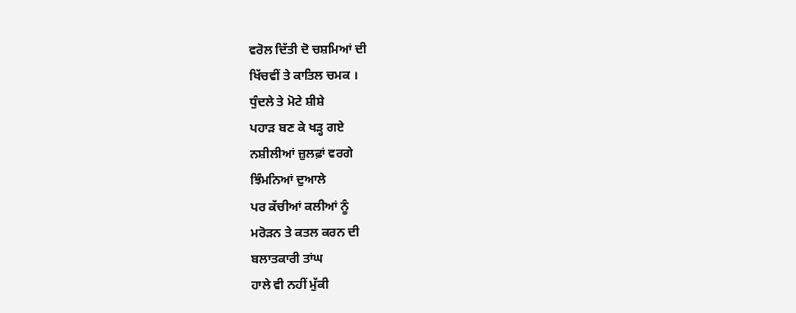ਵਰੋਲ ਦਿੱਤੀ ਦੋ ਚਸ਼ਮਿਆਂ ਦੀ
ਖਿੱਚਵੀਂ ਤੇ ਕਾਤਿਲ ਚਮਕ ।
ਧੁੰਦਲੇ ਤੇ ਮੋਟੇ ਸ਼ੀਸ਼ੇ
ਪਹਾੜ ਬਣ ਕੇ ਖੜ੍ਹ ਗਏ
ਨਸ਼ੀਲੀਆਂ ਜ਼ੁਲਫ਼ਾਂ ਵਰਗੇ
ਝਿੰਮਨਿਆਂ ਦੁਆਲੇ
ਪਰ ਕੱਚੀਆਂ ਕਲੀਆਂ ਨੂੰ
ਮਰੋੜਨ ਤੇ ਕਤਲ ਕਰਨ ਦੀ
ਬਲਾਤਕਾਰੀ ਤਾਂਘ
ਹਾਲੇ ਵੀ ਨਹੀਂ ਮੁੱਕੀ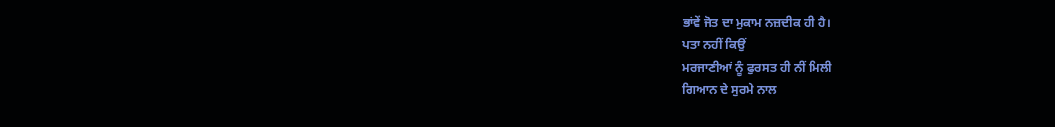ਭਾਂਵੇਂ ਜੋਤ ਦਾ ਮੁਕਾਮ ਨਜ਼ਦੀਕ ਹੀ ਹੈ।
ਪਤਾ ਨਹੀਂ ਕਿਉਂ
ਮਰਜਾਣੀਆਂ ਨੂੰ ਫੁਰਸਤ ਹੀ ਨੀਂ ਮਿਲੀ
ਗਿਆਨ ਦੇ ਸੁਰਮੇ ਨਾਲ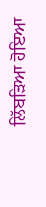ਲਿੱਬੜਿਆ ਹੋਇਆ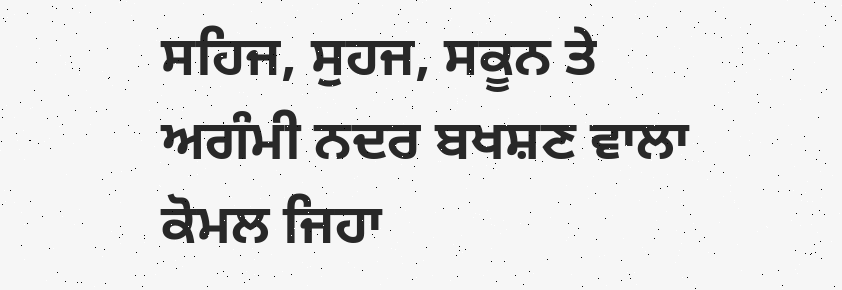ਸਹਿਜ, ਸੁਹਜ, ਸਕੂਨ ਤੇ
ਅਗੰਮੀ ਨਦਰ ਬਖਸ਼ਣ ਵਾਲਾ
ਕੋਮਲ ਜਿਹਾ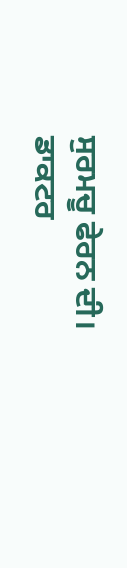ਸੁਰਮਚੂ ਫੇਰਨ ਦੀ।
ਡਾਕਟਰ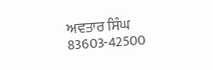ਅਵਤਾਰ ਸਿੰਘ
83603-42500